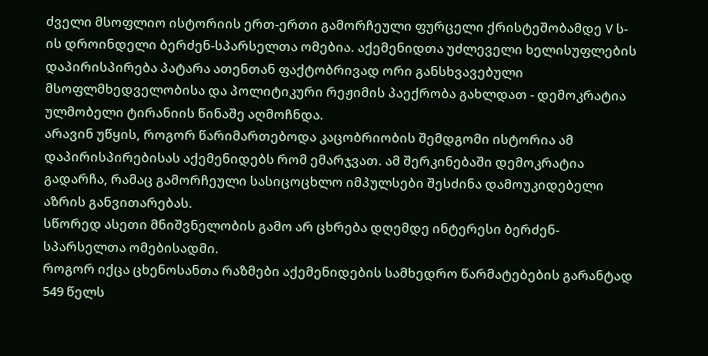ძველი მსოფლიო ისტორიის ერთ-ერთი გამორჩეული ფურცელი ქრისტეშობამდე V ს-ის დროინდელი ბერძენ-სპარსელთა ომებია. აქემენიდთა უძლეველი ხელისუფლების დაპირისპირება პატარა ათენთან ფაქტობრივად ორი განსხვავებული მსოფლმხედველობისა და პოლიტიკური რეჟიმის პაექრობა გახლდათ - დემოკრატია ულმობელი ტირანიის წინაშე აღმოჩნდა.
არავინ უწყის, როგორ წარიმართებოდა კაცობრიობის შემდგომი ისტორია ამ დაპირისპირებისას აქემენიდებს რომ ემარჯვათ. ამ შერკინებაში დემოკრატია გადარჩა, რამაც გამორჩეული სასიცოცხლო იმპულსები შესძინა დამოუკიდებელი აზრის განვითარებას.
სწორედ ასეთი მნიშვნელობის გამო არ ცხრება დღემდე ინტერესი ბერძენ-სპარსელთა ომებისადმი.
როგორ იქცა ცხენოსანთა რაზმები აქემენიდების სამხედრო წარმატებების გარანტად
549 წელს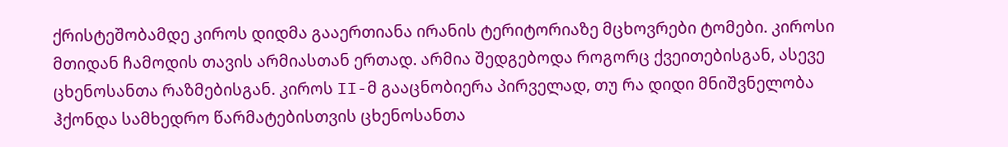ქრისტეშობამდე კიროს დიდმა გააერთიანა ირანის ტერიტორიაზე მცხოვრები ტომები. კიროსი მთიდან ჩამოდის თავის არმიასთან ერთად. არმია შედგებოდა როგორც ქვეითებისგან, ასევე ცხენოსანთა რაზმებისგან. კიროს II-მ გააცნობიერა პირველად, თუ რა დიდი მნიშვნელობა ჰქონდა სამხედრო წარმატებისთვის ცხენოსანთა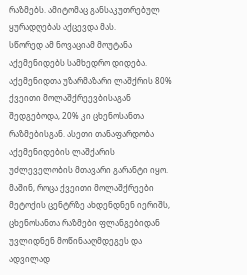რაზმებს. ამიტომაც განსაკუთრებულ ყურადღებას აქცევდა მას.
სწორედ ამ ნოვაციამ მოუტანა აქემენიდებს სამხედრო დიდება. აქემენიდთა უზარმაზარი ლაშქრის 80% ქვეითი მოლაშქრეევბისაგან შედგებოდა, 20% კი ცხენოსანთა რაზმებისგან. ასეთი თანაფარდობა აქემენიდების ლაშქარის უძლეველობის მთავარი გარანტი იყო.
მაშინ, როცა ქვეითი მოლაშქრეები მეტოქის ცენტრზე ახდენდნენ იერიშს, ცხენოსანთა რაზმები ფლანგებიდან უვლიდნენ მოწინააღმდეგეს და ადვილად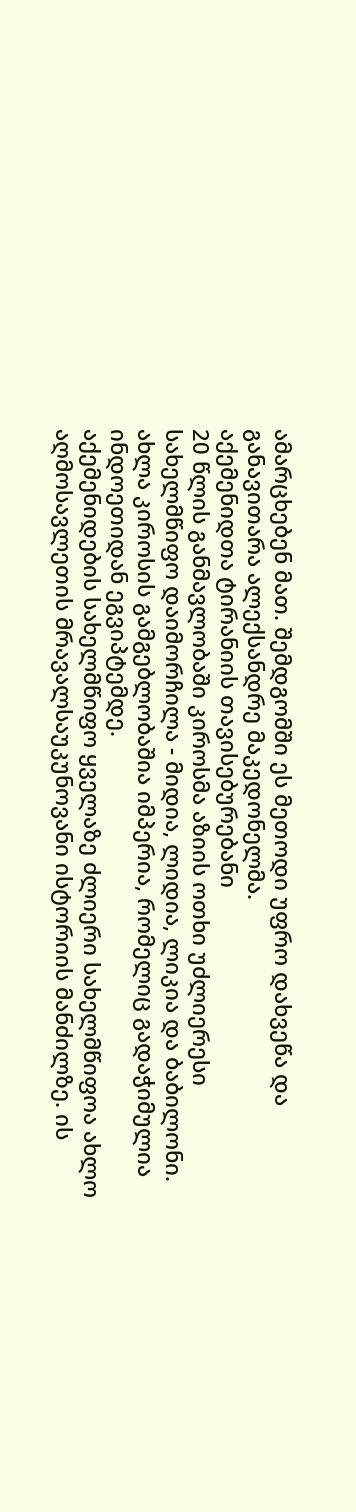ამარცხებენ მათ. შემდგომში ეს მეთოდი უფრო დახვეწა და განავითარა ალექსანდრე მაკედონელმა.
აქემენიდთა ტირანიის თავისებურებანი
20 წლის განმავლობაში კიროსმა აზიის ოთხი უძლიერესი სახელმწიფო დაიმორჩილა - მიდია, ლიდია, ლიკია და ბაბილონი. ახლა კიროსის გამგებლობაშია იმპერია, რომელიც გადაჭიმულია ინდოეთიდან ეგვიპტემდე.
აქემენიდების სახელმწიფო ყველაზე ძლიერი სახელმწიფოა ახლო აღმოსავლეთის მრავალსაუკუნოვანი ისტორიის მანძილზე. ის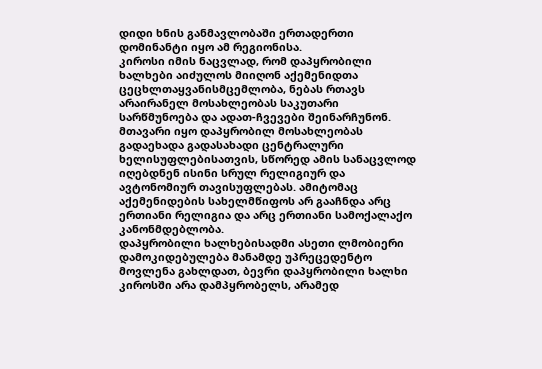დიდი ხნის განმავლობაში ერთადერთი დომინანტი იყო ამ რეგიონისა.
კიროსი იმის ნაცვლად, რომ დაპყრობილი ხალხები აიძულოს მიიღონ აქემენიდთა ცეცხლთაყვანისმცემლობა, ნებას რთავს არაირანელ მოსახლეობას საკუთარი სარწმუნოება და ადათ-ჩვევები შეინარჩუნონ.
მთავარი იყო დაპყრობილ მოსახლეობას გადაეხადა გადასახადი ცენტრალური ხელისუფლებისათვის, სწორედ ამის სანაცვლოდ იღებდნენ ისინი სრულ რელიგიურ და ავტონომიურ თავისუფლებას. ამიტომაც აქემენიდების სახელმწიფოს არ გააჩნდა არც ერთიანი რელიგია და არც ერთიანი სამოქალაქო კანონმდებლობა.
დაპყრობილი ხალხებისადმი ასეთი ლმობიერი დამოკიდებულება მანამდე უპრეცედენტო მოვლენა გახლდათ, ბევრი დაპყრობილი ხალხი კიროსში არა დამპყრობელს, არამედ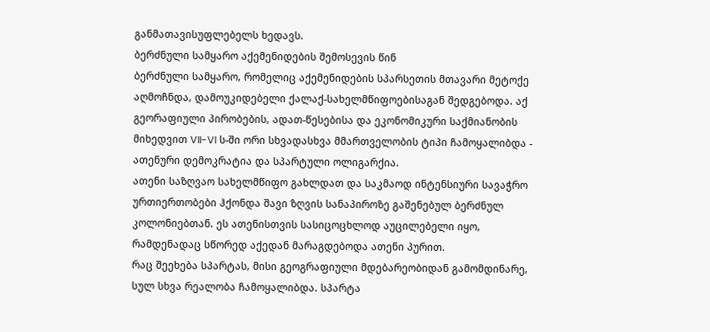განმათავისუფლებელს ხედავს.
ბერძნული სამყარო აქემენიდების შემოსევის წინ
ბერძნული სამყარო, რომელიც აქემენიდების სპარსეთის მთავარი მეტოქე აღმოჩნდა, დამოუკიდებელი ქალაქ-სახელმწიფოებისაგან შედგებოდა. აქ გეორაფიული პირობების, ადათ-წესებისა და ეკონომიკური საქმიანობის მიხედვით VII-VI ს-ში ორი სხვადასხვა მმართველობის ტიპი ჩამოყალიბდა - ათენური დემოკრატია და სპარტული ოლიგარქია.
ათენი საზღვაო სახელმწიფო გახლდათ და საკმაოდ ინტენსიური სავაჭრო ურთიერთობები ჰქონდა შავი ზღვის სანაპიროზე გაშენებულ ბერძნულ კოლონიებთან. ეს ათენისთვის სასიცოცხლოდ აუცილებელი იყო, რამდენადაც სწორედ აქედან მარაგდებოდა ათენი პურით.
რაც შეეხება სპარტას, მისი გეოგრაფიული მდებარეობიდან გამომდინარე, სულ სხვა რეალობა ჩამოყალიბდა. სპარტა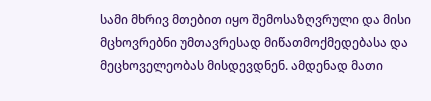სამი მხრივ მთებით იყო შემოსაზღვრული და მისი მცხოვრებნი უმთავრესად მიწათმოქმედებასა და მეცხოველეობას მისდევდნენ. ამდენად მათი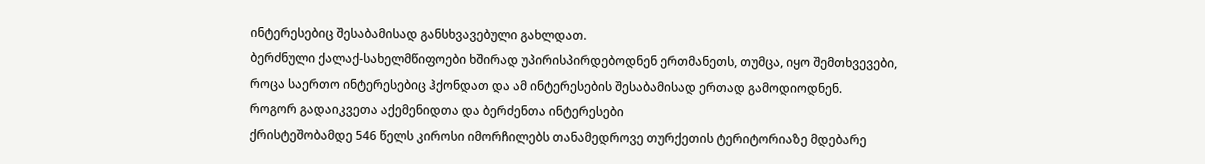ინტერესებიც შესაბამისად განსხვავებული გახლდათ.
ბერძნული ქალაქ-სახელმწიფოები ხშირად უპირისპირდებოდნენ ერთმანეთს, თუმცა, იყო შემთხვევები, როცა საერთო ინტერესებიც ჰქონდათ და ამ ინტერესების შესაბამისად ერთად გამოდიოდნენ.
როგორ გადაიკვეთა აქემენიდთა და ბერძენთა ინტერესები
ქრისტეშობამდე 546 წელს კიროსი იმორჩილებს თანამედროვე თურქეთის ტერიტორიაზე მდებარე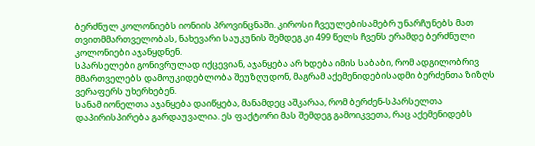ბერძნულ კოლონიებს იონიის პროვინცნაში. კიროსი ჩვეულებისამებრ უნარჩუნებს მათ თვითმმართველობას, ნახევარი საუკუნის შემდეგ კი 499 წელს ჩვენს ერამდე ბერძნული კოლონიები აჯანყდნენ.
სპარსელები გონივრულად იქცევიან, აჯანყება არ ხდება იმის საბაბი, რომ ადგილობრივ მმართველებს დამოუკიდებლობა შეუზღუდონ, მაგრამ აქემენიდებისადმი ბერძენთა ზიზღს ვერაფერს უხერხებენ.
სანამ იონელთა აჯანყება დაიწყება, მანამდეც აშკარაა, რომ ბერძენ-სპარსელთა დაპირისპირება გარდაუვალია. ეს ფაქტორი მას შემდეგ გამოიკვეთა, რაც აქემენიდებს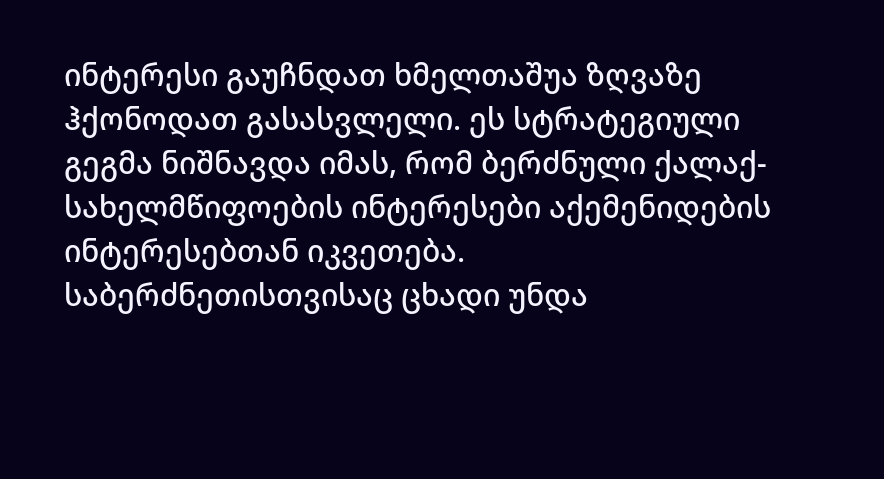ინტერესი გაუჩნდათ ხმელთაშუა ზღვაზე ჰქონოდათ გასასვლელი. ეს სტრატეგიული გეგმა ნიშნავდა იმას, რომ ბერძნული ქალაქ-სახელმწიფოების ინტერესები აქემენიდების ინტერესებთან იკვეთება.
საბერძნეთისთვისაც ცხადი უნდა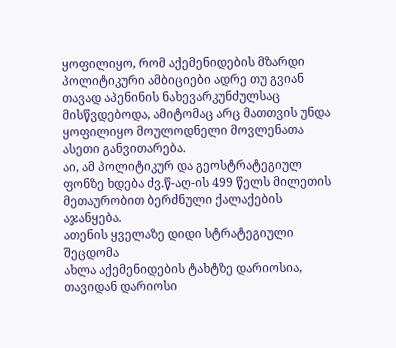ყოფილიყო, რომ აქემენიდების მზარდი პოლიტიკური ამბიციები ადრე თუ გვიან თავად აპენინის ნახევარკუნძულსაც მისწვდებოდა, ამიტომაც არც მათთვის უნდა ყოფილიყო მოულოდნელი მოვლენათა ასეთი განვითარება.
აი, ამ პოლიტიკურ და გეოსტრატეგიულ ფონზე ხდება ძვ.წ-აღ-ის 499 წელს მილეთის მეთაურობით ბერძნული ქალაქების აჯანყება.
ათენის ყველაზე დიდი სტრატეგიული შეცდომა
ახლა აქემენიდების ტახტზე დარიოსია, თავიდან დარიოსი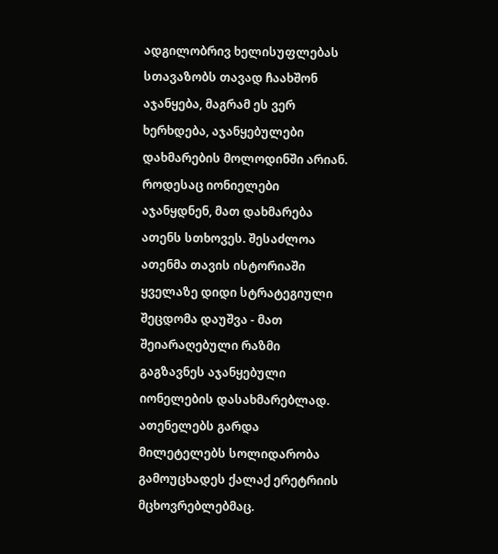ადგილობრივ ხელისუფლებას სთავაზობს თავად ჩაახშონ აჯანყება, მაგრამ ეს ვერ ხერხდება, აჯანყებულები დახმარების მოლოდინში არიან.
როდესაც იონიელები აჯანყდნენ, მათ დახმარება ათენს სთხოვეს. შესაძლოა ათენმა თავის ისტორიაში ყველაზე დიდი სტრატეგიული შეცდომა დაუშვა - მათ შეიარაღებული რაზმი გაგზავნეს აჯანყებული იონელების დასახმარებლად. ათენელებს გარდა მილეტელებს სოლიდარობა გამოუცხადეს ქალაქ ერეტრიის მცხოვრებლებმაც.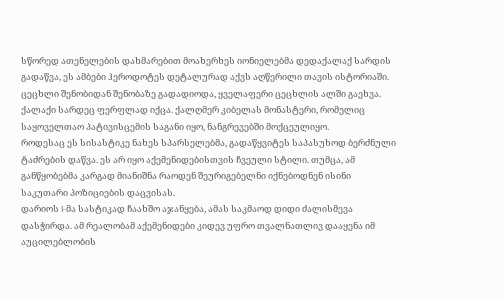სწორედ ათენელების დახმარებით მოახერხეს იონიელებმა დედაქალაქ სარდის გადაწვა, ეს ამბები ჰეროდოტეს დეტალურად აქვს აღწერილი თავის ისტორიაში. ცეცხლი შენობიდან შენობაზე გადადიოდა, ყველაფერი ცეცხლის ალში გაეხვა. ქალაქი სარდეც ფერფლად იქცა. ქალღმერ კიბელას მონასტერი, რომელიც საყოველთაო პატივისცემის საგანი იყო, ნანგრევებში მოქცეულიყო.
როდესაც ეს სისასტიკე ნახეს სპარსელებმა, გადაწყვიტეს საპასუხოდ ბერძნული ტაძრების დაწვა. ეს არ იყო აქემენიდებისთვის ჩვეული სტილი. თუმცა, ამ განწყობებმა კარგად მიანიშნა რაოდენ შეურიგებელნი იქნებოდნენ ისინი საკუთარი პოზიციების დაცვისას.
დარიოს I-მა სასტიკად ჩაახშო აჯანყება, ამას საკმაოდ დიდი ძალისმევა დასჭირდა. ამ რეალობამ აქემენიდები კიდევ უფრო თვალნათლივ დააყენა იმ აუცილებლობის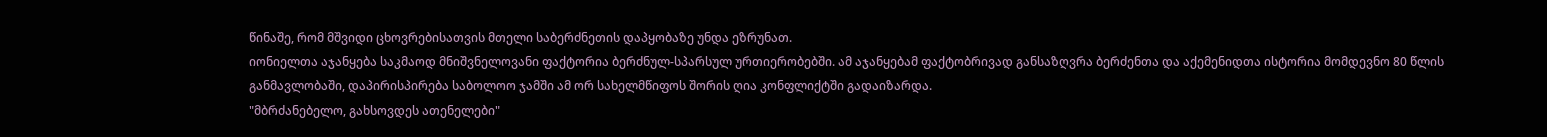წინაშე, რომ მშვიდი ცხოვრებისათვის მთელი საბერძნეთის დაპყობაზე უნდა ეზრუნათ.
იონიელთა აჯანყება საკმაოდ მნიშვნელოვანი ფაქტორია ბერძნულ-სპარსულ ურთიერობებში. ამ აჯანყებამ ფაქტობრივად განსაზღვრა ბერძენთა და აქემენიდთა ისტორია მომდევნო 80 წლის განმავლობაში, დაპირისპირება საბოლოო ჯამში ამ ორ სახელმწიფოს შორის ღია კონფლიქტში გადაიზარდა.
"მბრძანებელო, გახსოვდეს ათენელები"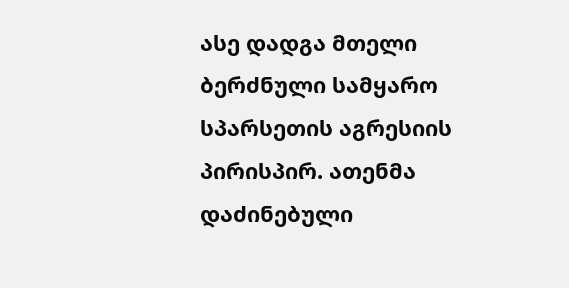ასე დადგა მთელი ბერძნული სამყარო სპარსეთის აგრესიის პირისპირ. ათენმა დაძინებული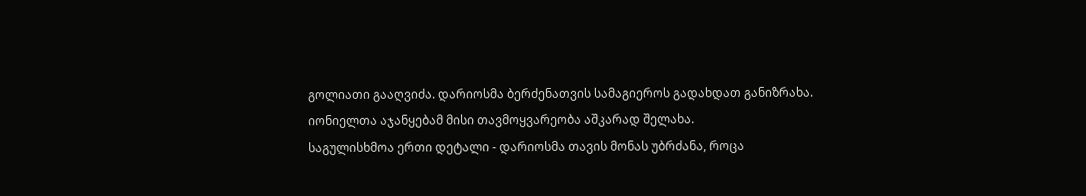გოლიათი გააღვიძა. დარიოსმა ბერძენათვის სამაგიეროს გადახდათ განიზრახა. იონიელთა აჯანყებამ მისი თავმოყვარეობა აშკარად შელახა.
საგულისხმოა ერთი დეტალი - დარიოსმა თავის მონას უბრძანა, როცა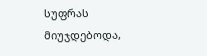სუფრას მიუჯდებოდა,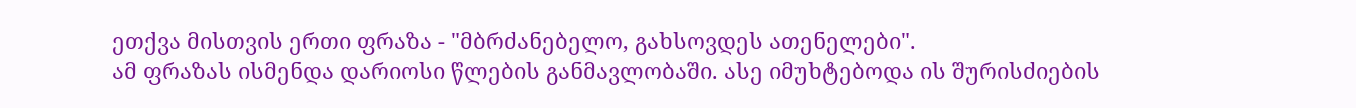ეთქვა მისთვის ერთი ფრაზა - "მბრძანებელო, გახსოვდეს ათენელები".
ამ ფრაზას ისმენდა დარიოსი წლების განმავლობაში. ასე იმუხტებოდა ის შურისძიების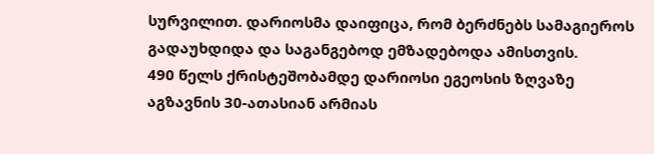სურვილით. დარიოსმა დაიფიცა, რომ ბერძნებს სამაგიეროს გადაუხდიდა და საგანგებოდ ემზადებოდა ამისთვის.
490 წელს ქრისტეშობამდე დარიოსი ეგეოსის ზღვაზე აგზავნის 30-ათასიან არმიას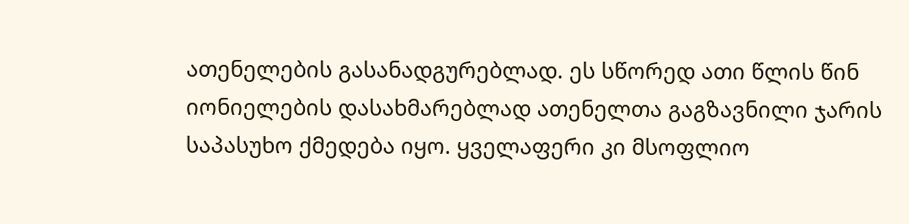ათენელების გასანადგურებლად. ეს სწორედ ათი წლის წინ იონიელების დასახმარებლად ათენელთა გაგზავნილი ჯარის საპასუხო ქმედება იყო. ყველაფერი კი მსოფლიო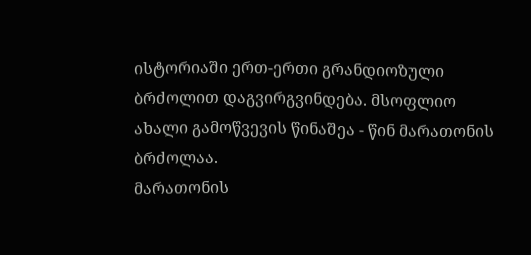ისტორიაში ერთ-ერთი გრანდიოზული ბრძოლით დაგვირგვინდება. მსოფლიო ახალი გამოწვევის წინაშეა - წინ მარათონის ბრძოლაა.
მარათონის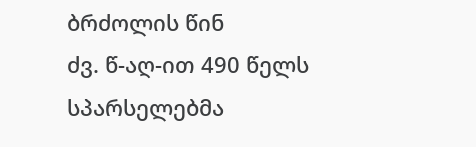ბრძოლის წინ
ძვ. წ-აღ-ით 490 წელს სპარსელებმა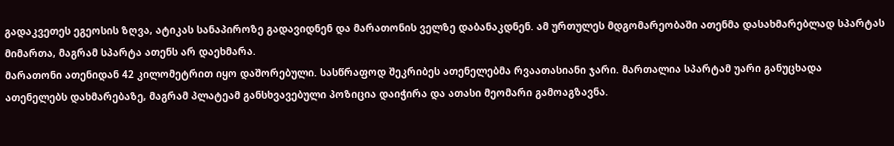გადაკვეთეს ეგეოსის ზღვა, ატიკას სანაპიროზე გადავიდნენ და მარათონის ველზე დაბანაკდნენ. ამ ურთულეს მდგომარეობაში ათენმა დასახმარებლად სპარტას მიმართა, მაგრამ სპარტა ათენს არ დაეხმარა.
მარათონი ათენიდან 42 კილომეტრით იყო დაშორებული. სასწრაფოდ შეკრიბეს ათენელებმა რვაათასიანი ჯარი. მართალია სპარტამ უარი განუცხადა ათენელებს დახმარებაზე, მაგრამ პლატეამ განსხვავებული პოზიცია დაიჭირა და ათასი მეომარი გამოაგზავნა.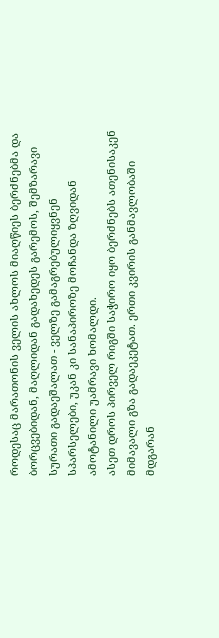როდესაც მარათონის ველის ახლოს მიაღწიეს ბერძნებმა და ბორცვებიდან, მაღლიდან გადახედეს გარემოს, შემზარავი სურათი გადაეშალათ - ველზე გამაგრებულიყვნენ სპარსელები, უკან კი სანაპიროზე მოჩანდა ზღვიდან ამოტანილი უამრავი ხომალდი.
ასეთ დროს პირველ რიგში საჭირო იყო ბერძნებს ათენისაკენ მიმავალი გზა გადაეკეტათ. ერთი კვირის განმავლობაში მდგარან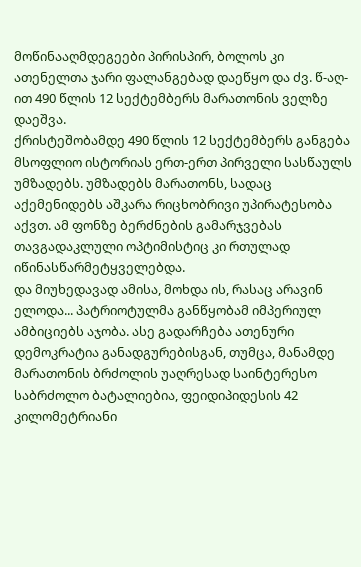მოწინააღმდეგეები პირისპირ, ბოლოს კი ათენელთა ჯარი ფალანგებად დაეწყო და ძვ. წ-აღ-ით 490 წლის 12 სექტემბერს მარათონის ველზე დაეშვა.
ქრისტეშობამდე 490 წლის 12 სექტემბერს განგება მსოფლიო ისტორიას ერთ-ერთ პირველი სასწაულს უმზადებს. უმზადებს მარათონს, სადაც აქემენიდებს აშკარა რიცხობრივი უპირატესობა აქვთ. ამ ფონზე ბერძნების გამარჯვებას თავგადაკლული ოპტიმისტიც კი რთულად იწინასწარმეტყველებდა.
და მიუხედავად ამისა, მოხდა ის, რასაც არავინ ელოდა... პატრიოტულმა განწყობამ იმპერიულ ამბიციებს აჯობა. ასე გადარჩება ათენური დემოკრატია განადგურებისგან, თუმცა, მანამდე მარათონის ბრძოლის უაღრესად საინტერესო საბრძოლო ბატალიებია, ფეიდიპიდესის 42 კილომეტრიანი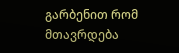გარბენით რომ მთავრდება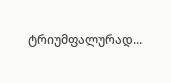ტრიუმფალურად...